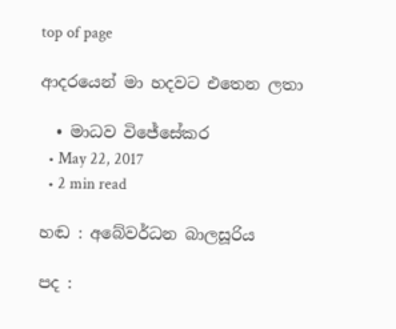top of page

ආදරයෙන් මා හදවට එතෙන ලතා

  • මාධව විජේසේකර
  • May 22, 2017
  • 2 min read

හඬ : අබේවර්ධන බාලසූරිය

පද :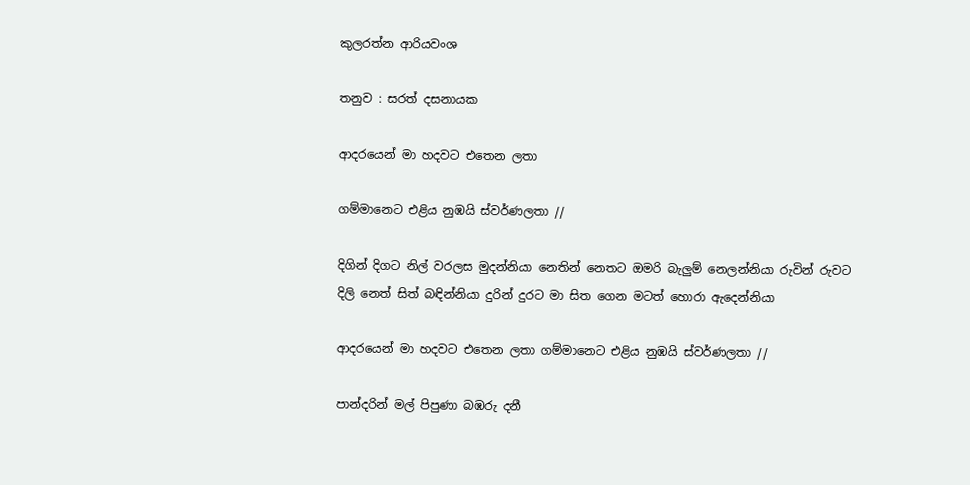කුලරත්න ආරියවංශ

තනුව : සරත් දසනායක

ආදරයෙන් මා හදවට එතෙන ලතා

ගම්මානෙට එළිය නුඹයි ස්වර්ණලතා //

දිගින් දිගට නිල් වරලස මුදන්නියා නෙතින් නෙතට ඔමරි බැලුම් නෙලන්නියා රුවින් රුවට දිලි නෙත් සිත් බඳින්නියා දුරින් දුරට මා සිත ගෙන මටත් හොරා ඇදෙන්නියා

ආදරයෙන් මා හදවට එතෙන ලතා ගම්මානෙට එළිය නුඹයි ස්වර්ණලතා //

පාන්දරින් මල් පිපුණා බඹරු දනී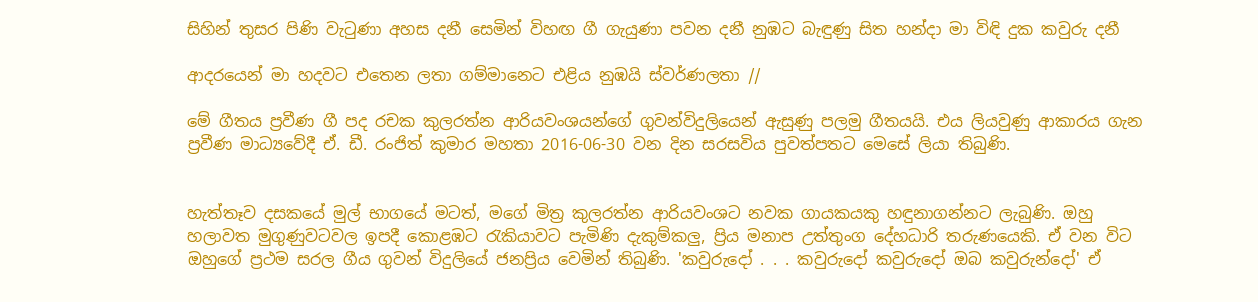සිහින් තුසර පිණි වැටුණා අහස දනී සෙමින් විහඟ ගී ගැයුණා පවන දනී නුඹට බැඳුණු සිත හන්දා මා විඳි දුක කවුරු දනී

ආදරයෙන් මා හදවට එතෙන ලතා ගම්මානෙට එළිය නුඹයි ස්වර්ණලතා //

මේ ගීතය ප්‍රවීණ ගී පද රචක කුලරත්න ආරියවංශයන්ගේ ගුවන්විදුලියෙන් ඇසුණු පලමු ගීතයයි. එය ලියවුණු ආකාරය ගැන ප්‍රවීණ මාධ්‍යවේදී ඒ. ඩී. රංජිත් කුමාර මහතා 2016-06-30 වන දින සරසවිය පුවත්පතට මෙසේ ලියා තිබුණි.


හැත්තෑව දසකයේ මුල් භාගයේ මටත්, මගේ මිත්‍ර කුලරත්න ආරියවංශට නවක ගායකයකු හඳුනාගන්නට ලැබුණි. ඔහු හලාවත මුගුණුවටවල ඉපදී කොළඹට රැකියාවට පැමිණි දැකුම්කලු, ප්‍රිය මනාප උත්තුංග දේහධාරි තරුණයෙකි. ඒ වන විට ඔහුගේ ප්‍රථම සරල ගීය ගුවන් විදුලියේ ජනප්‍රිය වෙමින් තිබුණි. 'කවුරුදෝ . . . කවුරුදෝ කවුරුදෝ ඔබ කවුරුන්දෝ' ඒ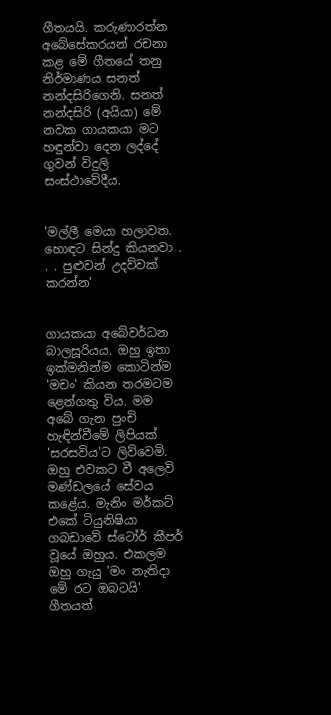ගීතයයි. කරුණාරත්න අබේසේකරයන් රචනා කළ මේ ගීතයේ තනු නිර්මාණය සනත් නන්දසිරිගෙනි. සනත් නන්දසිරි (අයියා) මේ නවක ගායකයා මට හඳුන්වා දෙන ලද්දේ ගුවන් විදුලි සංස්ථාවේදීය.


'මල්ලී මෙයා හලාවත. හොඳට සින්දු කියනවා . . . පුළුවන් උදව්වක් කරන්න'


ගායකයා අබේවර්ධන බාලසූරියය. ඔහු ඉතා ඉක්මනින්ම කොටින්ම 'මචං' කියන තරමටම ළෙන්ගතු විය. මම අබේ ගැන පුංචි හැඳින්වීමේ ලිපියක් 'සරසවිය'ට ලිව්වෙමි. ඔහු එවකට වී අලෙවි මණ්ඩලයේ සේවය කළේය. මැනිං මර්කට් එකේ ටියුනිෂියා ගබඩාවේ ස්ටෝර් කීපර් වූයේ ඔහුය. එකලම ඔහු ගැයු 'මං නැතිදා මේ රට ඔබටයි' ගීතයත්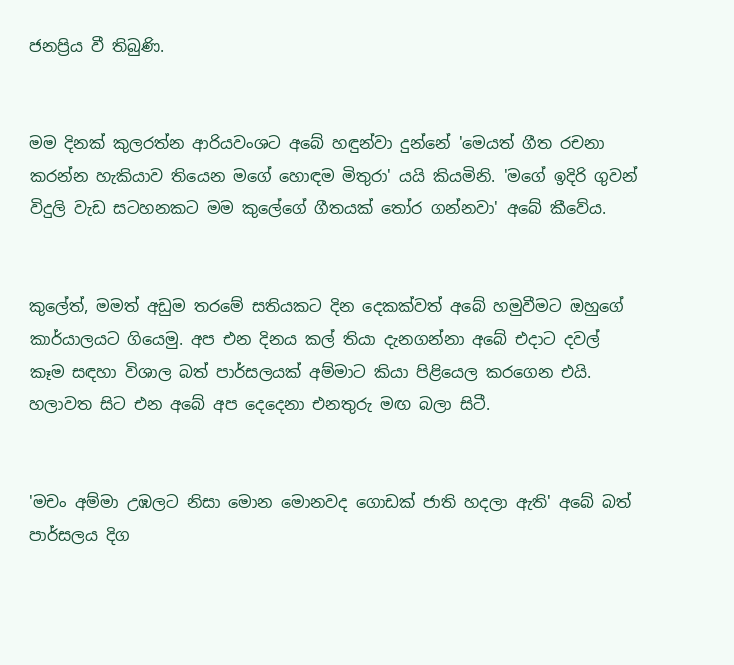ජනප්‍රිය වී තිබුණි.


මම දිනක් කුලරත්න ආරියවංශට අබේ හඳුන්වා දුන්නේ 'මෙයත් ගීත රචනා කරන්න හැකියාව තියෙන මගේ හොඳම මිතුරා' යයි කියමිනි. 'මගේ ඉදිරි ගුවන් විදුලි වැඩ සටහනකට මම කුලේගේ ගීතයක් තෝර ගන්නවා' අබේ කීවේය.


කුලේත්, මමත් අඩුම තරමේ සතියකට දින දෙකක්වත් අබේ හමුවීමට ඔහුගේ කාර්යාලයට ගියෙමු. අප එන දිනය කල් තියා දැනගන්නා අබේ එදාට දවල් කෑම සඳහා විශාල බත් පාර්සලයක් අම්මාට කියා පිළියෙල කරගෙන එයි. හලාවත සිට එන අබේ අප දෙදෙනා එනතුරු මඟ බලා සිටී.


'මචං අම්මා උඹලට නිසා මොන මොනවද ගොඩක් ජාති හදලා ඇති' අබේ බත් පාර්සලය දිග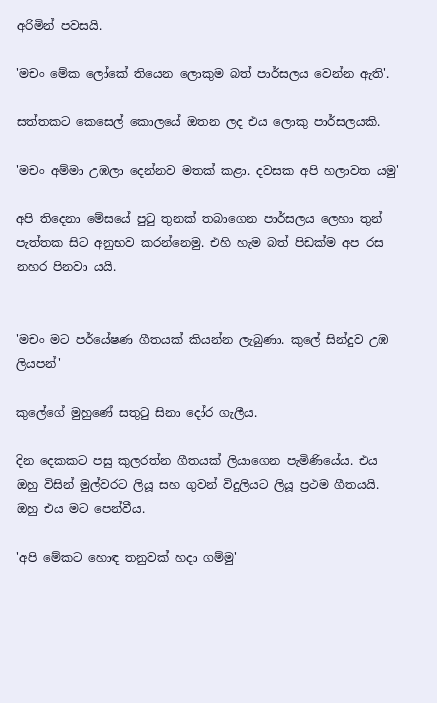අරිමින් පවසයි.

'මචං මේක ලෝකේ තියෙන ලොකුම බත් පාර්සලය වෙන්න ඇති'.

සත්තකට කෙසෙල් කොලයේ ඔතන ලද එය ලොකු පාර්සලයකි.

'මචං අම්මා උඹලා දෙන්නව මතක් කළා. දවසක අපි හලාවත යමු'

අපි තිදෙනා මේසයේ පුටු තුනක් තබාගෙන පාර්සලය ලෙහා තුන් පැත්තක සිට අනුභව කරන්නෙමු. එහි හැම බත් පිඩක්ම අප රස නහර පිනවා යයි.


'මචං මට පර්යේෂණ ගීතයක් කියන්න ලැබුණා. කුලේ සින්දුව උඹ ලියපන්'

කුලේගේ මුහුණේ සතුටු සිනා දෝර ගැලීය.

දින දෙකකට පසු කුලරත්න ගීතයක් ලියාගෙන පැමිණියේය. එය ඔහු විසින් මුල්වරට ලියූ සහ ගුවන් විදුලියට ලියූ ප්‍රථම ගීතයයි. ඔහු එය මට පෙන්වීය.

'අපි මේකට හොඳ තනුවක් හදා ගම්මු'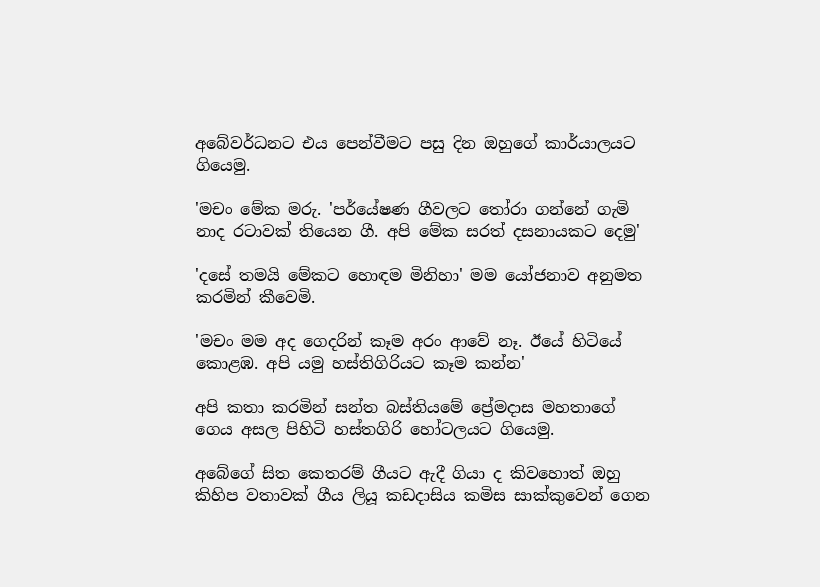අබේවර්ධනට එය පෙන්වීමට පසු දින ඔහුගේ කාර්යාලයට ගියෙමු.

'මචං මේක මරු. 'පර්යේෂණ ගීවලට තෝරා ගන්නේ ගැමි නාද රටාවක් තියෙන ගී. අපි මේක සරත් දසනායකට දෙමු'

'දසේ තමයි මේකට හොඳම මිනිහා' මම යෝජනාව අනුමත කරමින් කීවෙමි.

'මචං මම අද ගෙදරින් කෑම අරං ආවේ නෑ. ඊයේ හිටියේ කොළඹ. අපි යමු හස්තිගිරියට කෑම කන්න'

අපි කතා කරමින් සන්ත බස්තියමේ ප්‍රේමදාස මහතාගේ ගෙය අසල පිහිටි හස්තගිරි හෝටලයට ගියෙමු.

අබේගේ සිත කෙතරම් ගීයට ඇදී ගියා ද කිවහොත් ඔහු කිහිප වතාවක් ගීය ලියූ කඩදාසිය කමිස සාක්කුවෙන් ගෙන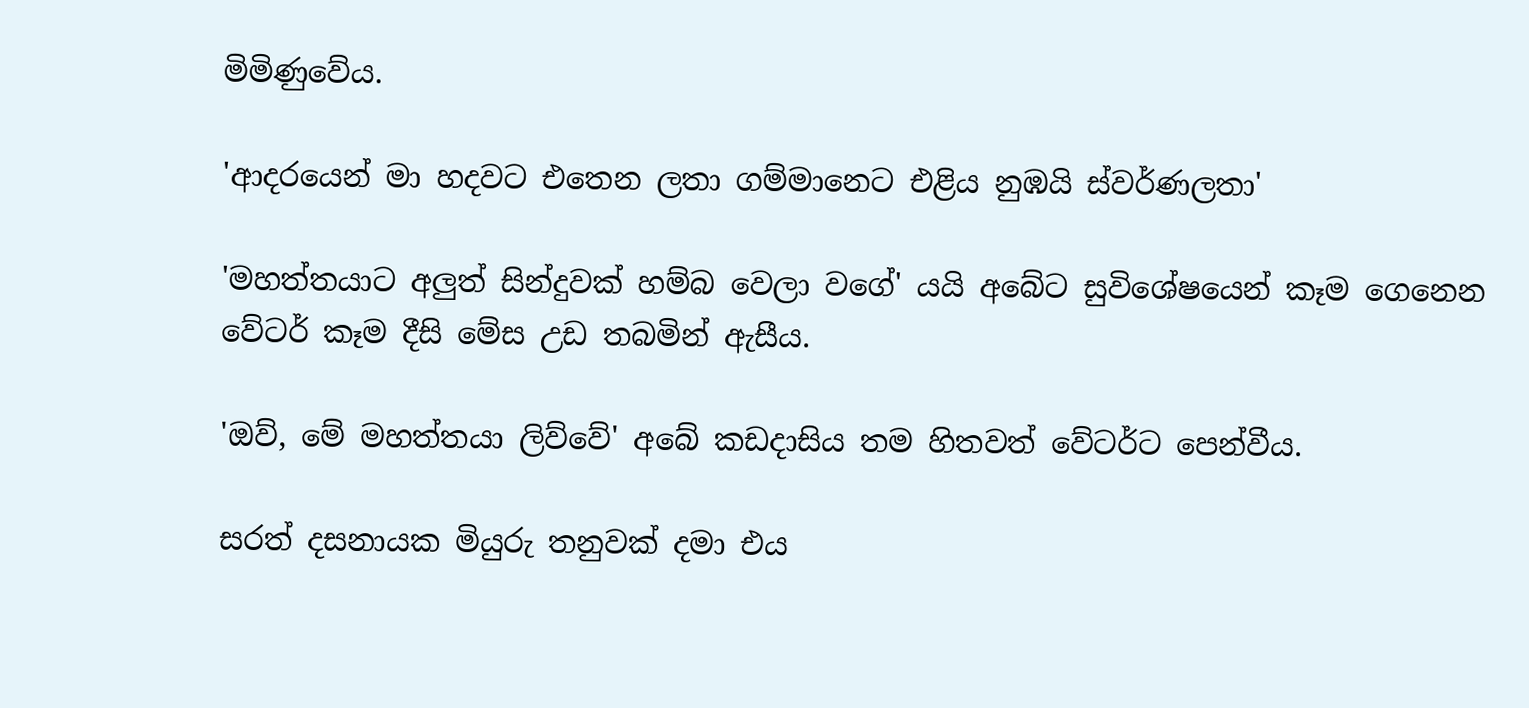මිමිණුවේය.

'ආදරයෙන් මා හදවට එතෙන ලතා ගම්මානෙට එළිය නුඹයි ස්වර්ණලතා'

'මහත්තයාට අලුත් සින්දුවක් හම්බ වෙලා වගේ' යයි අබේට සුවිශේෂයෙන් කෑම ගෙනෙන වේටර් කෑම දීසි මේස උඩ තබමින් ඇසීය.

'ඔව්, මේ මහත්තයා ලිව්වේ' අබේ කඩදාසිය තම හිතවත් වේටර්ට පෙන්වීය.

සරත් දසනායක මියුරු තනුවක් දමා එය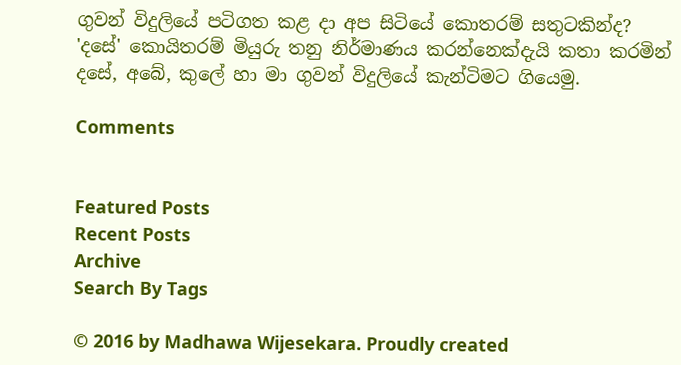ගුවන් විදුලියේ පටිගත කළ දා අප සිටියේ කොතරම් සතුටකින්ද? 'දසේ' කොයිතරම් මියුරු තනු නිර්මාණය කරන්නෙක්දැයි කතා කරමින් දසේ, අබේ, කුලේ හා මා ගුවන් විදුලියේ කැන්ටිමට ගියෙමු.

Comments


Featured Posts
Recent Posts
Archive
Search By Tags

© 2016 by Madhawa Wijesekara. Proudly created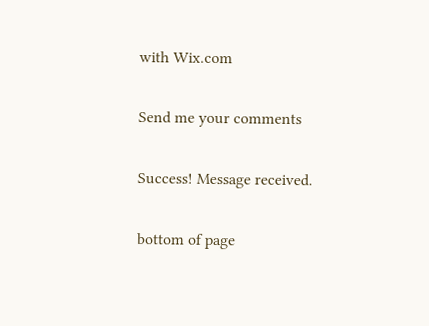with Wix.com

Send me your comments

Success! Message received.

bottom of page